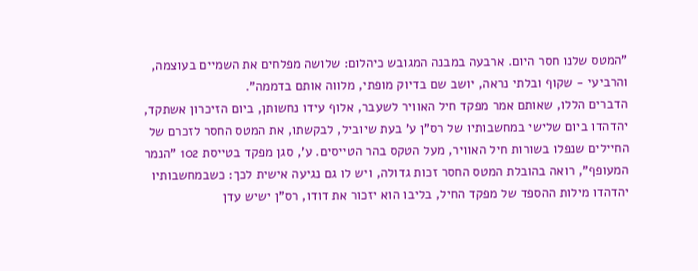"המטס שלנו חסר היום. ארבעה במבנה המגובש כיהלום: שלושה מפלחים את השמיים בעוצמה, והרביעי - שקוף ובלתי נראה, יושב שם בדיוק מופתי, מלווה אותם בדממה".
הדברים הללו, שאותם אמר מפקד חיל האוויר לשעבר, אלוף עידו נחשותן, ביום הזיכרון אשתקד, יהדהדו ביום שלישי במחשבותיו של רס"ן ע' בעת שיוביל, לבקשתו, את המטס החסר לזכרם של החיילים שנפלו בשורות חיל האוויר, מעל הטקס בהר הטייסים. ע', סגן מפקד בטייסת 102 "הנמר המעופף", רואה בהובלת המטס החסר זכות גדולה, ויש לו גם נגיעה אישית לכך: כשבמחשבותיו יהדהדו מילות ההספד של מפקד החיל, בליבו הוא יזכור את דודו, רס"ן ישיש עדן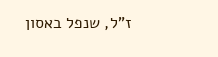ז"ל, שנפל באסון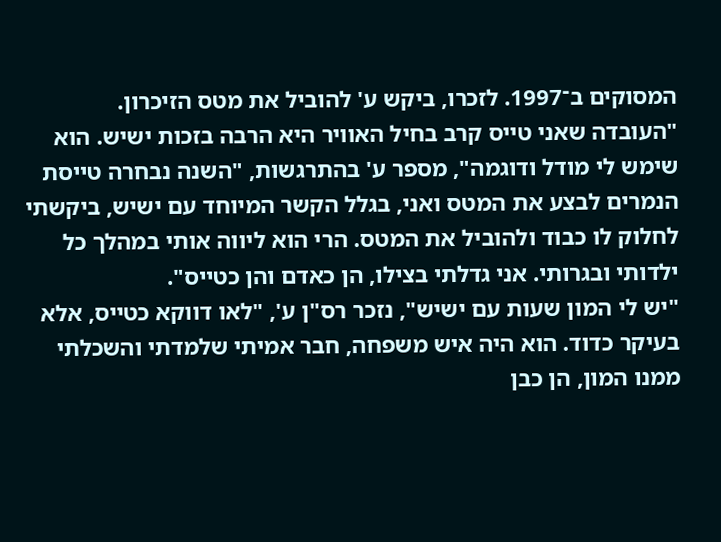המסוקים ב־1997. לזכרו, ביקש ע' להוביל את מטס הזיכרון.
"העובדה שאני טייס קרב בחיל האוויר היא הרבה בזכות ישיש. הוא שימש לי מודל ודוגמה", מספר ע' בהתרגשות, "השנה נבחרה טייסת הנמרים לבצע את המטס ואני, בגלל הקשר המיוחד עם ישיש, ביקשתי לחלוק לו כבוד ולהוביל את המטס. הרי הוא ליווה אותי במהלך כל ילדותי ובגרותי. אני גדלתי בצילו, הן כאדם והן כטייס".
"יש לי המון שעות עם ישיש", נזכר רס"ן ע', "לאו דווקא כטייס, אלא בעיקר כדוד. הוא היה איש משפחה, חבר אמיתי שלמדתי והשכלתי ממנו המון, הן כבן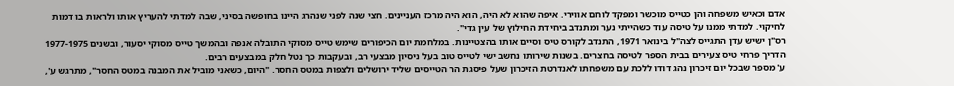אדם וכאיש משפחה והן כטייס מוכשר ומפקד לוחם אווירי. איפה שהוא לא היה, הוא היה מרכז העניינים. חצי שנה לפני שנהרג היינו בחופשה בסיני, שבה למדתי להעריץ אותו ולראות בו דמות לחיקוי. למדתי ממנו על טיסה עוד כשהייתי נער ומתנדב ביחידת החילוץ של עין גדי".
רס"ן ישיש עדן התגייס לצה"ל בינואר 1971, התנדב לקורס טיס וסיים אותו בהצטיינות. במלחמת יום הכיפורים שימש טייס מסוקי התובלה אנפה ובהמשך טייס מסוקי יסעור, ובשנים 1977-1975 הדריך פרחי טיס צעירים בבית הספר לטיסה בחצרים. בשנות שירותו נחשב ישי לטייס טוב בעל ניסיון מבצעי רב, ובעקבות כך נטל חלק במבצעים רבים.
ע' מספר שבכל יום זיכרון נהג דודו ללכת עם משפחתו לאנדרטת הזיכרון שעל פיסגת הר הטייסים שליד ירושלים ולצפות במטס החסר. "היום, כשאני מוביל את המבנה במטס החסר", מתרגש ע',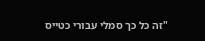"זה כל כך סמלי עבורי כטייס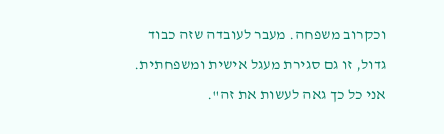וכקרוב משפחה. מעבר לעובדה שזה כבוד גדול, זו גם סגירת מעגל אישית ומשפחתית. אני כל כך גאה לעשות את זה".